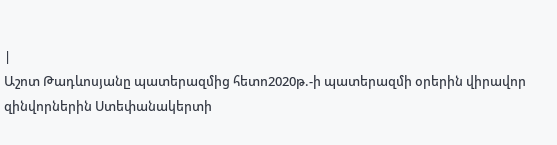|
Աշոտ Թադևոսյանը պատերազմից հետո2020թ.-ի պատերազմի օրերին վիրավոր զինվորներին Ստեփանակերտի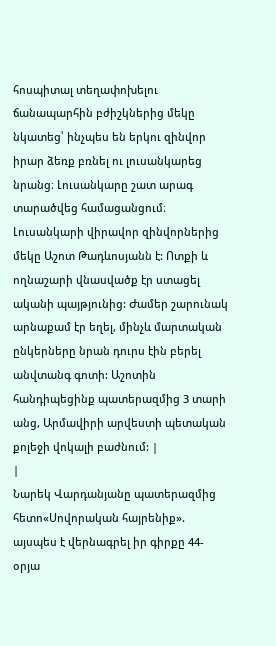հոսպիտալ տեղափոխելու ճանապարհին բժիշկներից մեկը նկատեց՝ ինչպես են երկու զինվոր իրար ձեռք բռնել ու լուսանկարեց նրանց։ Լուսանկարը շատ արագ տարածվեց համացանցում։ Լուսանկարի վիրավոր զինվորներից մեկը Աշոտ Թադևոսյանն է: Ոտքի և ողնաշարի վնասվածք էր ստացել ականի պայթյունից: Ժամեր շարունակ արնաքամ էր եղել, մինչև մարտական ընկերները նրան դուրս էին բերել անվտանգ գոտի: Աշոտին հանդիպեցինք պատերազմից 3 տարի անց, Արմավիրի արվեստի պետական քոլեջի վոկալի բաժնում: |
|
Նարեկ Վարդանյանը պատերազմից հետո«Սովորական հայրենիք». այսպես է վերնագրել իր գիրքը 44-օրյա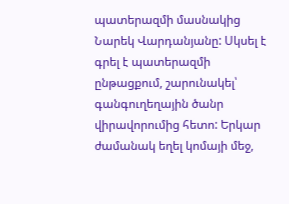պատերազմի մասնակից Նարեկ Վարդանյանը: Սկսել է գրել է պատերազմի ընթացքում, շարունակել՝ գանգուղեղային ծանր վիրավորումից հետո: Երկար ժամանակ եղել կոմայի մեջ,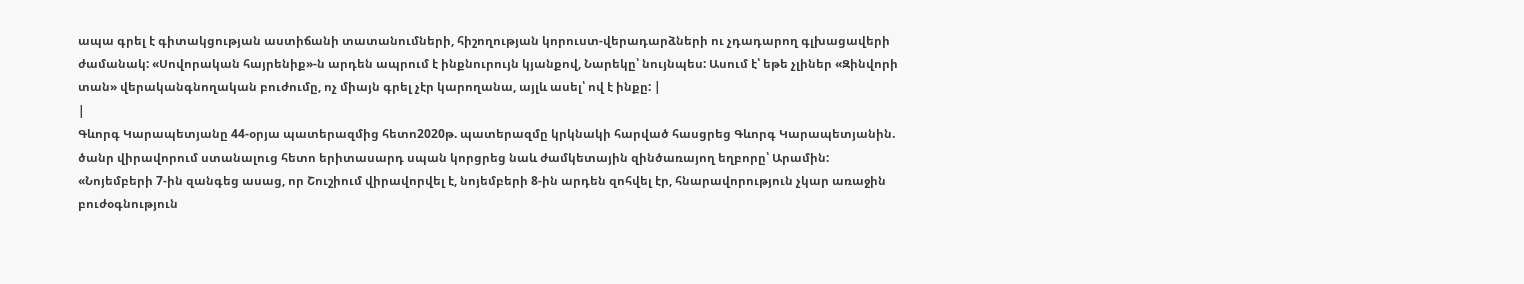ապա գրել է գիտակցության աստիճանի տատանումների, հիշողության կորուստ-վերադարձների ու չդադարող գլխացավերի ժամանակ: «Սովորական հայրենիք»-ն արդեն ապրում է ինքնուրույն կյանքով, Նարեկը՝ նույնպես: Ասում է՝ եթե չլիներ «Զինվորի տան» վերականգնողական բուժումը, ոչ միայն գրել չէր կարողանա, այլև ասել՝ ով է ինքը: |
|
Գևորգ Կարապետյանը 44-օրյա պատերազմից հետո2020թ. պատերազմը կրկնակի հարված հասցրեց Գևորգ Կարապետյանին. ծանր վիրավորում ստանալուց հետո երիտասարդ սպան կորցրեց նաև ժամկետային զինծառայող եղբորը՝ Արամին: «Նոյեմբերի 7-ին զանգեց ասաց, որ Շուշիում վիրավորվել է, նոյեմբերի 8-ին արդեն զոհվել էր, հնարավորություն չկար առաջին բուժօգնություն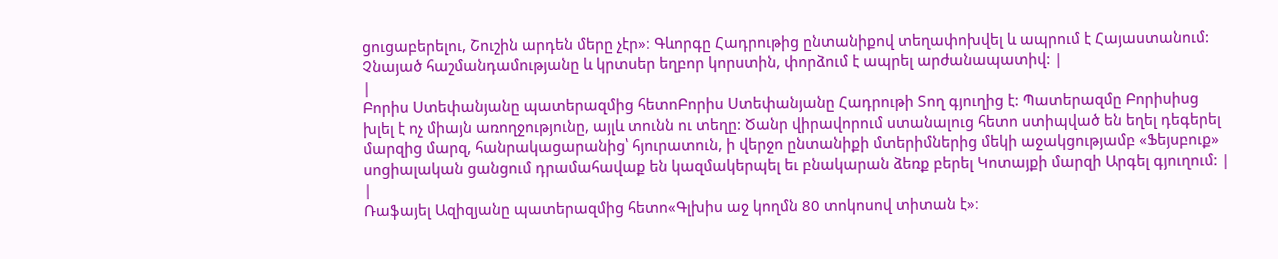ցուցաբերելու, Շուշին արդեն մերը չէր»։ Գևորգը Հադրութից ընտանիքով տեղափոխվել և ապրում է Հայաստանում: Չնայած հաշմանդամությանը և կրտսեր եղբոր կորստին, փորձում է ապրել արժանապատիվ: |
|
Բորիս Ստեփանյանը պատերազմից հետոԲորիս Ստեփանյանը Հադրութի Տող գյուղից է: Պատերազմը Բորիսիսց խլել է ոչ միայն առողջությունը, այլև տունն ու տեղը: Ծանր վիրավորում ստանալուց հետո ստիպված են եղել դեգերել մարզից մարզ, հանրակացարանից՝ հյուրատուն, ի վերջո ընտանիքի մտերիմներից մեկի աջակցությամբ «Ֆեյսբուք» սոցիալական ցանցում դրամահավաք են կազմակերպել եւ բնակարան ձեռք բերել Կոտայքի մարզի Արգել գյուղում: |
|
Ռաֆայել Ազիզյանը պատերազմից հետո«Գլխիս աջ կողմն 80 տոկոսով տիտան է»։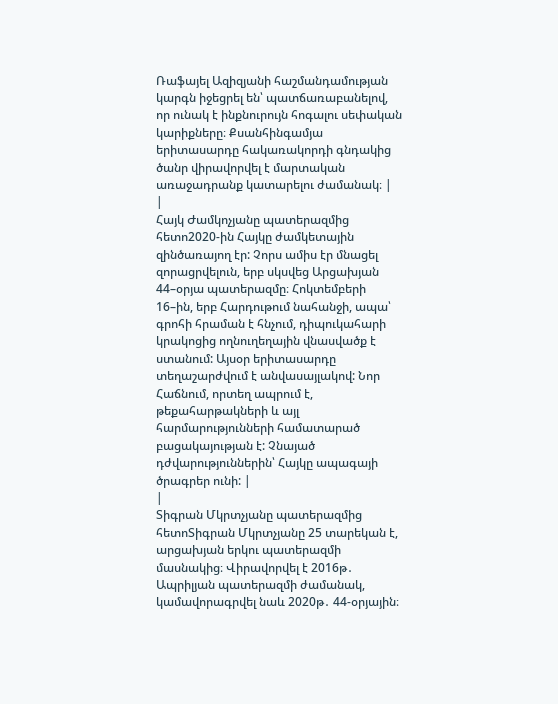Ռաֆայել Ազիզյանի հաշմանդամության կարգն իջեցրել են՝ պատճառաբանելով, որ ունակ է ինքնուրույն հոգալու սեփական կարիքները։ Քսանհինգամյա երիտասարդը հակառակորդի գնդակից ծանր վիրավորվել է մարտական առաջադրանք կատարելու ժամանակ։ |
|
Հայկ Ժամկոչյանը պատերազմից հետո2020-ին Հայկը ժամկետային զինծառայող էր: Չորս ամիս էր մնացել զորացրվելուն, երբ սկսվեց Արցախյան 44–օրյա պատերազմը։ Հոկտեմբերի 16–ին, երբ Հարդութում նահանջի, ապա՝ գրոհի հրաման է հնչում, դիպուկահարի կրակոցից ողնուղեղային վնասվածք է ստանում: Այսօր երիտասարդը տեղաշարժվում է անվասայլակով: Նոր Հաճնում, որտեղ ապրում է, թեքահարթակների և այլ հարմարությունների համատարած բացակայության է: Չնայած դժվարություններին՝ Հայկը ապագայի ծրագրեր ունի: |
|
Տիգրան Մկրտչյանը պատերազմից հետոՏիգրան Մկրտչյանը 25 տարեկան է, արցախյան երկու պատերազմի մասնակից։ Վիրավորվել է 2016թ․ Ապրիլյան պատերազմի ժամանակ, կամավորագրվել նաև 2020թ․ 44-օրյային։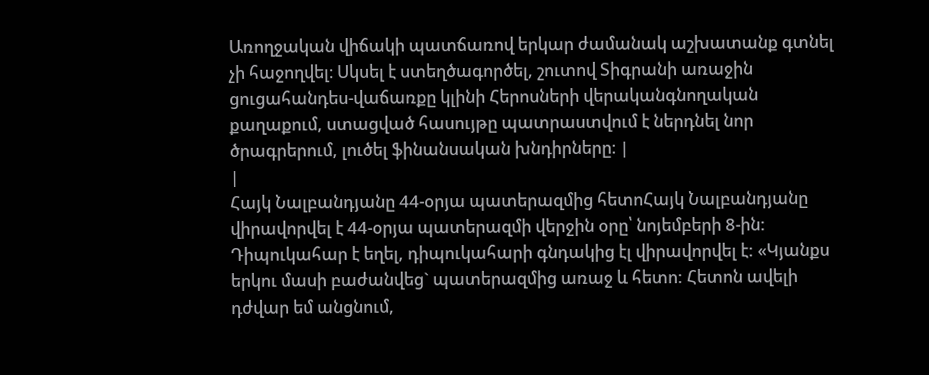Առողջական վիճակի պատճառով երկար ժամանակ աշխատանք գտնել չի հաջողվել։ Սկսել է ստեղծագործել, շուտով Տիգրանի առաջին ցուցահանդես-վաճառքը կլինի Հերոսների վերականգնողական քաղաքում, ստացված հասույթը պատրաստվում է ներդնել նոր ծրագրերում, լուծել ֆինանսական խնդիրները։ |
|
Հայկ Նալբանդյանը 44-օրյա պատերազմից հետոՀայկ Նալբանդյանը վիրավորվել է 44-օրյա պատերազմի վերջին օրը՝ նոյեմբերի 8-ին: Դիպուկահար է եղել, դիպուկահարի գնդակից էլ վիրավորվել է: «Կյանքս երկու մասի բաժանվեց` պատերազմից առաջ և հետո: Հետոն ավելի դժվար եմ անցնում,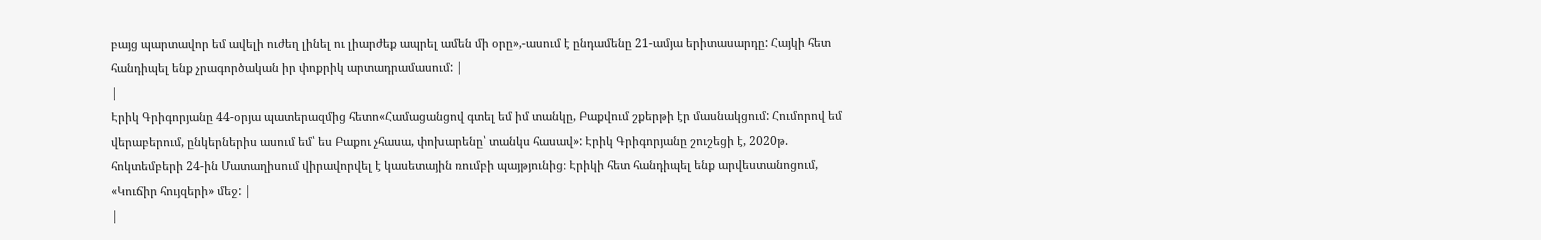բայց պարտավոր եմ ավելի ուժեղ լինել ու լիարժեք ապրել ամեն մի օրը»,-ասում է ընդամենը 21-ամյա երիտասարդը: Հայկի հետ հանդիպել ենք չրագործական իր փոքրիկ արտադրամասում: |
|
Էրիկ Գրիգորյանը 44-օրյա պատերազմից հետո«Համացանցով գտել եմ իմ տանկը, Բաքվում շքերթի էր մասնակցում: Հումորով եմ վերաբերում, ընկերներիս ասում եմ՝ ես Բաքու չհասա, փոխարենը՝ տանկս հասավ»: Էրիկ Գրիգորյանը շուշեցի է, 2020թ. հոկտեմբերի 24-ին Մատաղիսում վիրավորվել է կասետային ռումբի պայթյունից։ Էրիկի հետ հանդիպել ենք արվեստանոցում, «Կուճիր հույզերի» մեջ: |
|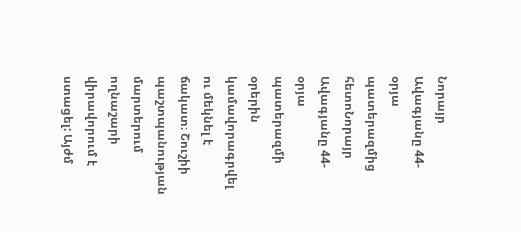Նորայր Ավագյանը 44-օրյա պատերազմից հետոՆորայր Ավագյանը 44-օրյա պատերազմի օրերին կամավորագրվել ու մեկնել է ճակատ։ Շուշիի պաշտպանության մարտերում ողնաշարի վիրավորում է ստացել: Այժմ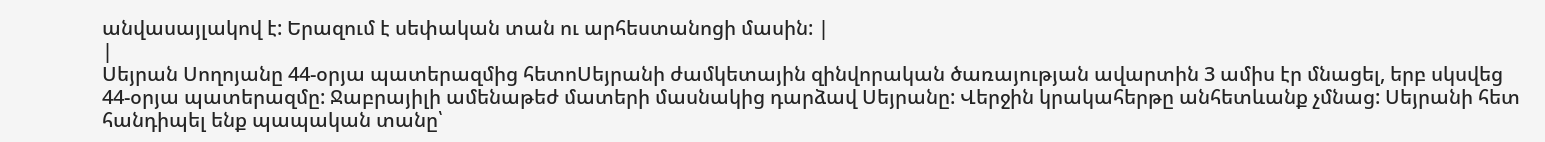անվասայլակով է: Երազում է սեփական տան ու արհեստանոցի մասին: |
|
Սեյրան Սողոյանը 44-օրյա պատերազմից հետոՍեյրանի ժամկետային զինվորական ծառայության ավարտին 3 ամիս էր մնացել, երբ սկսվեց 44-օրյա պատերազմը: Ջաբրայիլի ամենաթեժ մատերի մասնակից դարձավ Սեյրանը: Վերջին կրակահերթը անհետևանք չմնաց: Սեյրանի հետ հանդիպել ենք պապական տանը՝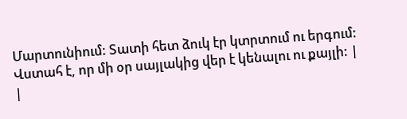Մարտունիում: Տատի հետ ձուկ էր կտրտում ու երգում: Վստահ է, որ մի օր սայլակից վեր է կենալու ու քայլի: |
|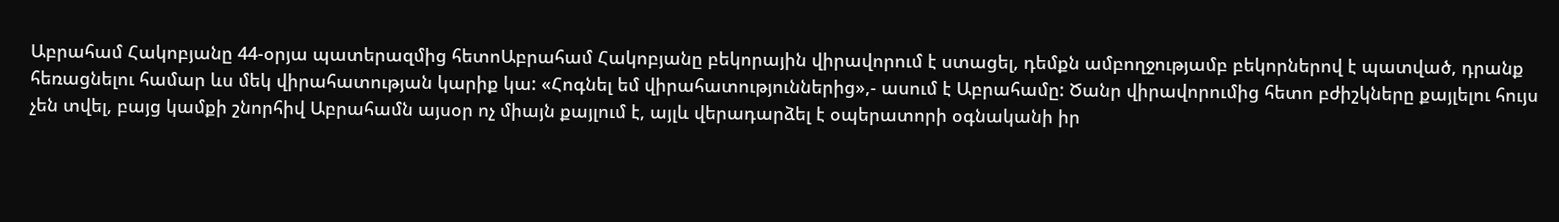Աբրահամ Հակոբյանը 44-օրյա պատերազմից հետոԱբրահամ Հակոբյանը բեկորային վիրավորում է ստացել, դեմքն ամբողջությամբ բեկորներով է պատված, դրանք հեռացնելու համար ևս մեկ վիրահատության կարիք կա: «Հոգնել եմ վիրահատություններից»,- ասում է Աբրահամը: Ծանր վիրավորումից հետո բժիշկները քայլելու հույս չեն տվել, բայց կամքի շնորհիվ Աբրահամն այսօր ոչ միայն քայլում է, այլև վերադարձել է օպերատորի օգնականի իր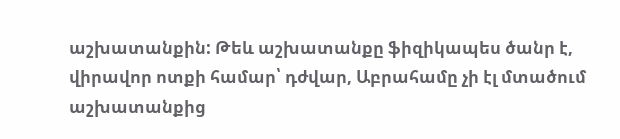աշխատանքին: Թեև աշխատանքը ֆիզիկապես ծանր է, վիրավոր ոտքի համար՝ դժվար, Աբրահամը չի էլ մտածում աշխատանքից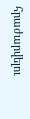հրաժարվելու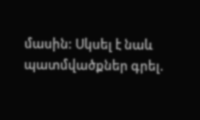մասին: Սկսել է նաև պատմվածքներ գրել.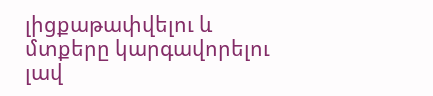լիցքաթափվելու և մտքերը կարգավորելու լավ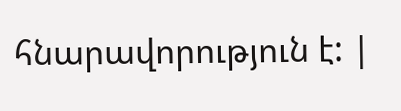հնարավորություն է: |